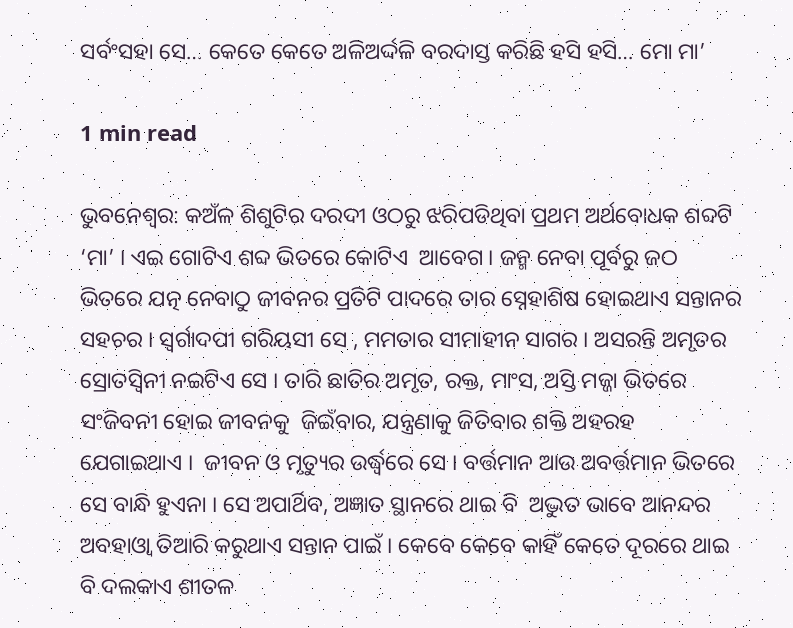ସର୍ବଂସହା ସେ… କେତେ କେତେ ଅଳିଅର୍ଦ୍ଦଳି ବରଦାସ୍ତ କରିଛି ହସି ହସି… ମୋ ମା’

1 min read

ଭୁବନେଶ୍ୱର: କଅଁଳ ଶିଶୁଟିର ଦରଦୀ ଓଠରୁ ଝରିପଡିଥିବା ପ୍ରଥମ ଅର୍ଥବୋଧକ ଶବ୍ଦଟି ‘ମା’ । ଏଇ ଗୋଟିଏ ଶବ୍ଦ ଭିତରେ କୋଟିଏ  ଆବେଗ । ଜନ୍ମ ନେବା ପୂର୍ବରୁ ଜଠ ଭିତରେ ଯତ୍ନ ନେବାଠୁ ଜୀବନର ପ୍ରତିଟି ପାଦରେ ତାର ସ୍ନେହାଶିଷ ହୋଇଥାଏ ସନ୍ତାନର ସହଚର । ସ୍ୱର୍ଗାଦପୀ ଗରିୟସୀ ସେ , ମମତାର ସୀମାହୀନ ସାଗର । ଅସରନ୍ତି ଅମୃତର ସ୍ରୋତସ୍ୱିନୀ ନଇଟିଏ ସେ । ତାରି ଛାତିର ଅମୃତ, ରକ୍ତ, ମାଂସ, ଅସ୍ତି ମଜ୍ଜା ଭିତରେ ସଂଜିବନୀ ହୋଇ ଜୀବନକୁ  ଜିଇଁବାର, ଯନ୍ତ୍ରଣାକୁ ଜିତିବାର ଶକ୍ତି ଅହରହ ଯେଗାଇଥାଏ ।  ଜୀବନ ଓ ମୃତ୍ୟୁର ଉର୍ଦ୍ଧ୍ୱରେ ସେ । ବର୍ତ୍ତମାନ ଆଉ ଅବର୍ତ୍ତମାନ ଭିତରେ ସେ ବାନ୍ଧି ହୁଏନା । ସେ ଅପାର୍ଥିବ, ଅଜ୍ଞାତ ସ୍ଥାନରେ ଥାଇ ବି  ଅଦ୍ଭୁତ ଭାବେ ଆନନ୍ଦର ଅବହାଓ୍ୱା ତିଆରି କରୁଥାଏ ସନ୍ତାନ ପାଇଁ । କେବେ କେବେ କାହିଁ କେତେ ଦୂରରେ ଥାଇ ବି ଦଲକାଏ ଶୀତଳ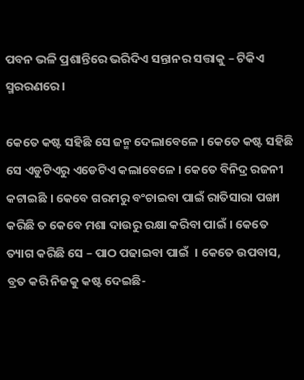ପବନ ଭଳି ପ୍ରଶାନ୍ତିରେ ଭରିଦିଏ ସନ୍ତାନର ସତ୍ତାକୁ – ଟିକିଏ ସ୍ମରରଣରେ ।

କେତେ କଷ୍ଟ ସହିଛି ସେ ଜନ୍ମ ଦେଲାବେଳେ । କେତେ କଷ୍ଟ ସହିଛି ସେ ଏଡୁଟିଏରୁ ଏଡେଟିଏ କଲାବେଳେ । କେତେ ବିନିଦ୍ର ରଜନୀ କଟାଇଛି । କେବେ ଗରମରୁ ବଂଚାଇବା ପାଇଁ ରାତିସାରା ପଙ୍ଖା କରିଛି ତ କେବେ ମଶା ଦାଉରୁ ରକ୍ଷା କରିବା ପାଇଁ । କେତେ ତ୍ୟାଗ କରିଛି ସେ – ପାଠ ପଢାଇବା ପାଇଁ  । କେତେ ଉପବାସ, ବ୍ରତ କରି ନିଜକୁ କଷ୍ଟ ଦେଇଛି-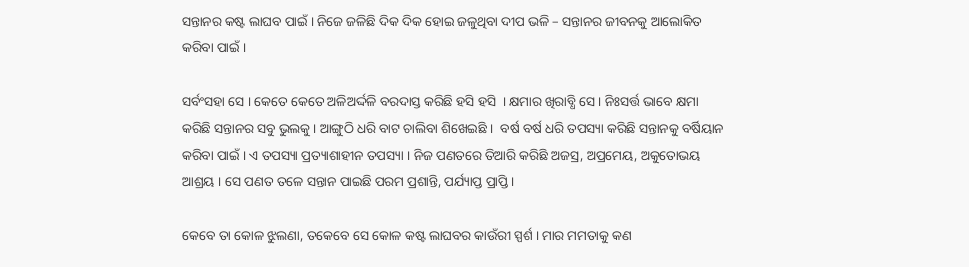ସନ୍ତାନର କଷ୍ଟ ଲାଘବ ପାଇଁ । ନିଜେ ଜଳିଛି ଦିକ ଦିକ ହୋଇ ଜଳୁଥିବା ଦୀପ ଭଳି – ସନ୍ତାନର ଜୀବନକୁ ଆଲୋକିତ କରିବା ପାଇଁ ।

ସର୍ବଂସହା ସେ । କେତେ କେତେ ଅଳିଅର୍ଦ୍ଦଳି ବରଦାସ୍ତ କରିଛି ହସି ହସି  । କ୍ଷମାର ଖିରାବ୍ଧି ସେ । ନିଃସର୍ତ୍ତ ଭାବେ କ୍ଷମା କରିଛି ସନ୍ତାନର ସବୁ ଭୁଲକୁ । ଆଙ୍ଗୁଠି ଧରି ବାଟ ଚାଲିବା ଶିଖେଇଛି ।  ବର୍ଷ ବର୍ଷ ଧରି ତପସ୍ୟା କରିଛି ସନ୍ତାନକୁ ବର୍ଷିୟାନ କରିବା ପାଇଁ । ଏ ତପସ୍ୟା ପ୍ରତ୍ୟାଶାହୀନ ତପସ୍ୟା । ନିଜ ପଣତରେ ତିଆରି କରିଛି ଅଜସ୍ର, ଅପ୍ରମେୟ, ଅକୁତୋଭୟ ଆଶ୍ରୟ । ସେ ପଣତ ତଳେ ସନ୍ତାନ ପାଇଛି ପରମ ପ୍ରଶାନ୍ତି, ପର୍ଯ୍ୟାପ୍ତ ପ୍ରାପ୍ତି ।

କେବେ ତା କୋଳ ଝୁଲଣା, ତକେବେ ସେ କୋଳ କଷ୍ଟ ଲାଘବର କାଉଁରୀ ସ୍ପର୍ଶ । ମାର ମମତାକୁ କଣ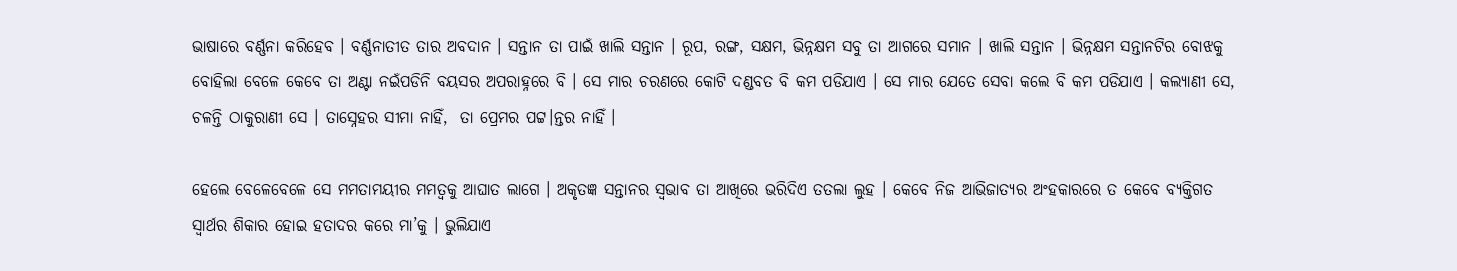ଭାଷାରେ ବର୍ଣ୍ଣନା କରିହେବ । ବର୍ଣ୍ଣନାତୀତ ତାର ଅବଦାନ । ସନ୍ତାନ ତା ପାଇଁ ଖାଲି ସନ୍ତାନ । ରୂପ, ରଙ୍ଗ, ସକ୍ଷମ, ଭିନ୍ନକ୍ଷମ ସବୁ ତା ଆଗରେ ସମାନ । ଖାଲି ସନ୍ତାନ । ଭିନ୍ନକ୍ଷମ ସନ୍ତାନଟିର ବୋଝକୁ ବୋହିଲା ବେଳେ କେବେ ତା ଅଣ୍ଟା ନଇଁପଡିନି ବୟସର ଅପରାହ୍ନରେ ବି । ସେ ମାର ଚରଣରେ କୋଟି ଦଣ୍ଡବତ ବି କମ ପଡିଯାଏ । ସେ ମାର ଯେତେ ସେବା କଲେ ବି କମ ପଡିଯାଏ । କଲ୍ୟାଣୀ ସେ, ଚଳନ୍ତି ଠାକୁରାଣୀ ସେ । ତାସ୍ନେହର ସୀମା ନାହିଁ,  ତା ପ୍ରେମର ପଟ୍ଟ।ନ୍ତର ନାହିଁ ।

ହେଲେ ବେଳେବେଳେ ସେ ମମତାମୟୀର ମମତ୍ୱକୁ ଆଘାତ ଲାଗେ । ଅକୃତଜ୍ଞ ସନ୍ତାନର ସ୍ୱଭାବ ତା ଆଖିରେ ଭରିଦିଏ ତତଲା ଲୁହ । କେବେ ନିଜ ଆଭିଜାତ୍ୟର ଅଂହକାରରେ ତ କେବେ ବ୍ୟକ୍ତିଗତ ସ୍ୱାର୍ଥର ଶିକାର ହୋଇ ହତାଦର କରେ ମା’କୁ । ଭୁଲିଯାଏ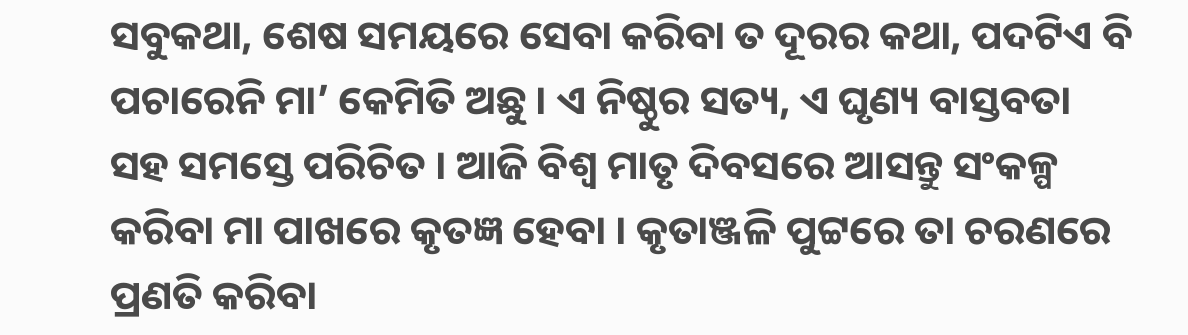ସବୁକଥା, ଶେଷ ସମୟରେ ସେବା କରିବା ତ ଦୂରର କଥା, ପଦଟିଏ ବି ପଚାରେନି ମା’ କେମିତି ଅଛୁ । ଏ ନିଷ୍ଠୁର ସତ୍ୟ, ଏ ଘୃଣ୍ୟ ବାସ୍ତବତା ସହ ସମସ୍ତେ ପରିଚିତ । ଆଜି ବିଶ୍ୱ ମାତୃ ଦିବସରେ ଆସନ୍ତୁ ସଂକଳ୍ପ କରିବା ମା ପାଖରେ କୃତଜ୍ଞ ହେବା । କୃତାଞ୍ଜଳି ପୁଟ୍ଟରେ ତା ଚରଣରେ ପ୍ରଣତି କରିବା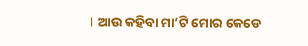। ଆଉ କହିବା ମା’ଟି ମୋର କେଡେ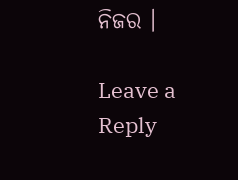ନିଜର ।

Leave a Reply